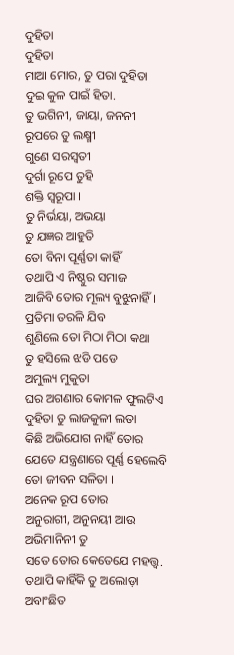ଦୁହିତା
ଦୁହିତା
ମାଆ ମୋର, ତୁ ପରା ଦୁହିତା
ଦୁଇ କୁଳ ପାଇଁ ହିତା.
ତୁ ଭଗିନୀ, ଜାୟା, ଜନନୀ
ରୂପରେ ତୁ ଲକ୍ଷ୍ମୀ
ଗୁଣେ ସରସ୍ବତୀ
ଦୁର୍ଗା ରୂପେ ତୁହି
ଶକ୍ତି ସ୍ୱରୂପା ।
ତୁ ନିର୍ଭୟା, ଅଭୟା
ତୁ ଯଜ୍ଞର ଆହୁତି
ତୋ ବିନା ପୂର୍ଣ୍ଣତା କାହିଁ
ତଥାପି ଏ ନିଷ୍ଠୁର ସମାଜ
ଆଜିବି ତୋର ମୂଲ୍ୟ ବୁଝୁନାହିଁ ।
ପ୍ରତିମା ତରଳି ଯିବ
ଶୁଣିଲେ ତୋ ମିଠା ମିଠା କଥା
ତୁ ହସିଲେ ଝଡି ପଡେ
ଅମୁଲ୍ୟ ମୁକୁତା
ଘର ଅଗଣାର କୋମଳ ଫୁଲଟିଏ
ଦୁହିତା ତୁ ଲାଜକୁଳୀ ଲତା
କିଛି ଅଭିଯୋଗ ନାହିଁ ତୋର
ଯେତେ ଯନ୍ତ୍ରଣାରେ ପୂର୍ଣ୍ଣ ହେଲେବି
ତୋ ଜୀବନ ସଳିତା ।
ଅନେକ ରୂପ ତୋର
ଅନୁରାଗୀ, ଅନୁନୟୀ ଆଉ
ଅଭିମାନିନୀ ତୁ
ସତେ ତୋର କେତେଯେ ମହତ୍ତ୍ୱ.
ତଥାପି କାହିଁକି ତୁ ଅଲୋଡ଼ା
ଅବାଂଛିତ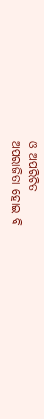ଓ ଅପରିଚିତ
ଅପରାଜିତା ହୋଇ ବି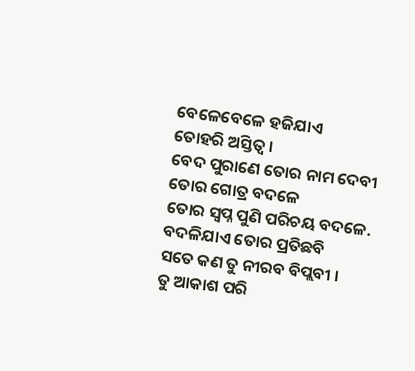ବେଳେବେଳେ ହଜିଯାଏ
ତୋହରି ଅସ୍ତିତ୍ୱ ।
ବେଦ ପୁରାଣେ ତୋର ନାମ ଦେବୀ
ତୋର ଗୋତ୍ର ବଦଳେ
ତୋର ସ୍ବପ୍ନ ପୁଣି ପରିଚୟ ବଦଳେ.
ବଦଳିଯାଏ ତୋର ପ୍ରତିଛବି
ସତେ କଣ ତୁ ନୀରବ ବିପ୍ଲବୀ ।
ତୁ ଆକାଶ ପରି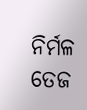ନିର୍ମଳ
ତେଜ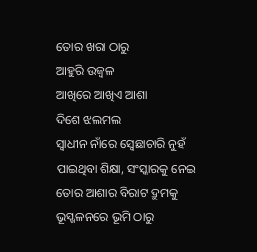ତୋର ଖରା ଠାରୁ
ଆହୁରି ଉଜ୍ବଳ
ଆଖିରେ ଆଖିଏ ଆଶା
ଦିଶେ ଝଲମଲ
ସ୍ୱାଧୀନ ନାଁରେ ସ୍ବେଛାଚାରି ନୁହଁ
ପାଇଥିବା ଶିକ୍ଷା, ସଂସ୍କାରକୁ ନେଇ
ତୋର ଆଶାର ବିରାଟ ଦ୍ରୁମକୁ
ଭୂସ୍ଖଳନରେ ଭୂମି ଠାରୁ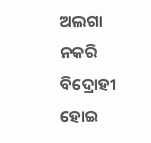ଅଲଗା ନକରି
ବିଦ୍ରୋହୀ ହୋଇ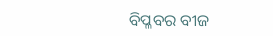ବିପ୍ଳବର ବୀଜ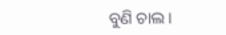ବୁଣି ଚାଲ ।